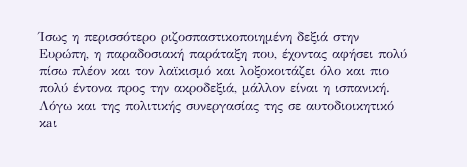Ίσως η περισσότερο ριζοσπαστικοποιημένη δεξιά στην Ευρώπη, η παραδοσιακή παράταξη που, έχοντας αφήσει πολύ πίσω πλέον και τον λαϊκισμό και λοξοκοιτάζει όλο και πιο πολύ έντονα προς την ακροδεξιά, μάλλον είναι η ισπανική. Λόγω και της πολιτικής συνεργασίας της σε αυτοδιοικητικό κaι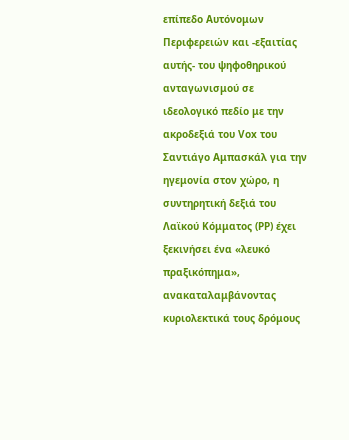επίπεδο Αυτόνομων Περιφερειών και -εξαιτίας αυτής- του ψηφοθηρικού ανταγωνισμού σε ιδεολογικό πεδίο με την ακροδεξιά του Vox του Σαντιάγο Αμπασκάλ για την ηγεμονία στον χώρο, η συντηρητική δεξιά του Λαϊκού Κόμματος (ΡΡ) έχει ξεκινήσει ένα «λευκό πραξικόπημα», ανακαταλαμβάνοντας κυριολεκτικά τους δρόμους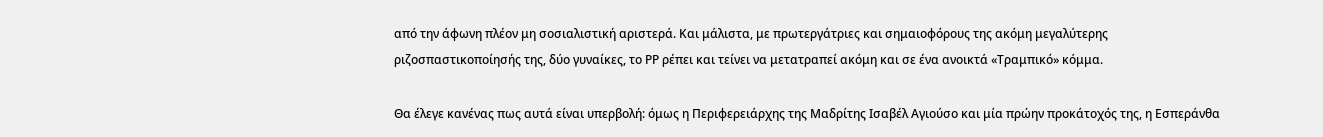από την άφωνη πλέον μη σοσιαλιστική αριστερά. Και μάλιστα, με πρωτεργάτριες και σημαιοφόρους της ακόμη μεγαλύτερης ριζοσπαστικοποίησής της, δύο γυναίκες, το ΡΡ ρέπει και τείνει να μετατραπεί ακόμη και σε ένα ανοικτά «Τραμπικό» κόμμα.

Θα έλεγε κανένας πως αυτά είναι υπερβολή: όμως η Περιφερειάρχης της Μαδρίτης Ισαβέλ Αγιούσο και μία πρώην προκάτοχός της, η Εσπεράνθα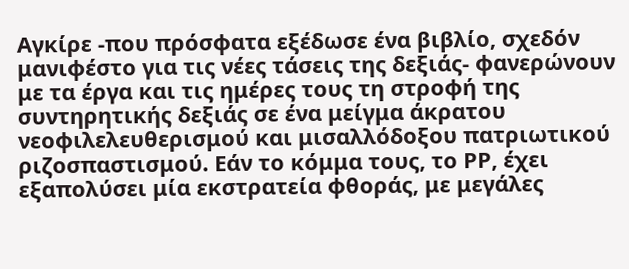Αγκίρε -που πρόσφατα εξέδωσε ένα βιβλίο, σχεδόν μανιφέστο για τις νέες τάσεις της δεξιάς- φανερώνουν με τα έργα και τις ημέρες τους τη στροφή της συντηρητικής δεξιάς σε ένα μείγμα άκρατου νεοφιλελευθερισμού και μισαλλόδοξου πατριωτικού ριζοσπαστισμού. Εάν το κόμμα τους, το ΡΡ, έχει εξαπολύσει μία εκστρατεία φθοράς, με μεγάλες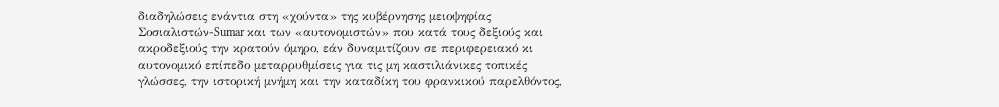διαδηλώσεις ενάντια στη «χούντα» της κυβέρνησης μειοψηφίας Σοσιαλιστών-Sumar και των «αυτονομιστών» που κατά τους δεξιούς και ακροδεξιούς την κρατούν όμηρο, εάν δυναμιτίζουν σε περιφερειακό κι αυτονομικό επίπεδο μεταρρυθμίσεις για τις μη καστιλιάνικες τοπικές γλώσσες, την ιστορική μνήμη και την καταδίκη του φρανκικού παρελθόντος,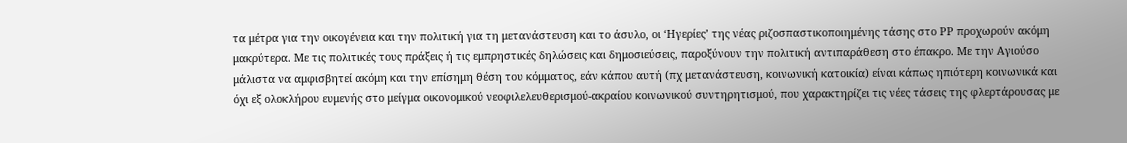τα μέτρα για την οικογένεια και την πολιτική για τη μετανάστευση και το άσυλο, οι ‘Ηγερίες’ της νέας ριζοσπαστικοποιημένης τάσης στο ΡΡ προχωρούν ακόμη μακρύτερα. Με τις πολιτικές τους πράξεις ή τις εμπρηστικές δηλώσεις και δημοσιεύσεις, παροξύνουν την πολιτική αντιπαράθεση στο έπακρο. Με την Αγιούσο μάλιστα να αμφισβητεί ακόμη και την επίσημη θέση του κόμματος, εάν κάπου αυτή (πχ μετανάστευση, κοινωνική κατοικία) είναι κάπως ηπιότερη κοινωνικά και όχι εξ ολοκλήρου ευμενής στο μείγμα οικονομικού νεοφιλελευθερισμού-ακραίου κοινωνικού συντηρητισμού, που χαρακτηρίζει τις νέες τάσεις της φλερτάρουσας με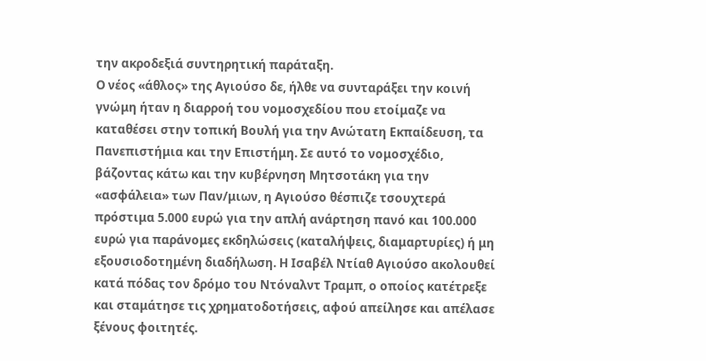την ακροδεξιά συντηρητική παράταξη.
Ο νέος «άθλος» της Αγιούσο δε, ήλθε να συνταράξει την κοινή γνώμη ήταν η διαρροή του νομοσχεδίου που ετοίμαζε να καταθέσει στην τοπική Βουλή για την Ανώτατη Εκπαίδευση, τα Πανεπιστήμια και την Επιστήμη. Σε αυτό το νομοσχέδιο, βάζοντας κάτω και την κυβέρνηση Μητσοτάκη για την «ασφάλεια» των Παν/μιων, η Αγιούσο θέσπιζε τσουχτερά πρόστιμα 5.000 ευρώ για την απλή ανάρτηση πανό και 100.000 ευρώ για παράνομες εκδηλώσεις (καταλήψεις, διαμαρτυρίες) ή μη εξουσιοδοτημένη διαδήλωση. Η Ισαβέλ Ντίαθ Αγιούσο ακολουθεί κατά πόδας τον δρόμο του Ντόναλντ Τραμπ, ο οποίος κατέτρεξε και σταμάτησε τις χρηματοδοτήσεις, αφού απείλησε και απέλασε ξένους φοιτητές.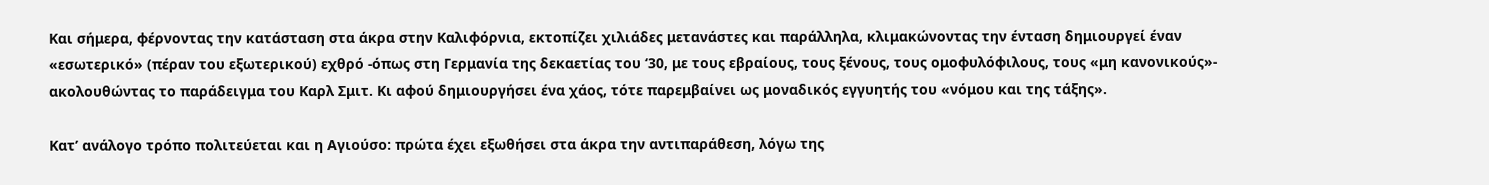Και σήμερα, φέρνοντας την κατάσταση στα άκρα στην Καλιφόρνια, εκτοπίζει χιλιάδες μετανάστες και παράλληλα, κλιμακώνοντας την ένταση δημιουργεί έναν «εσωτερικό» (πέραν του εξωτερικού) εχθρό -όπως στη Γερμανία της δεκαετίας του ‘30, με τους εβραίους, τους ξένους, τους ομοφυλόφιλους, τους «μη κανονικούς»- ακολουθώντας το παράδειγμα του Καρλ Σμιτ. Κι αφού δημιουργήσει ένα χάος, τότε παρεμβαίνει ως μοναδικός εγγυητής του «νόμου και της τάξης».

Κατ’ ανάλογο τρόπο πολιτεύεται και η Αγιούσο: πρώτα έχει εξωθήσει στα άκρα την αντιπαράθεση, λόγω της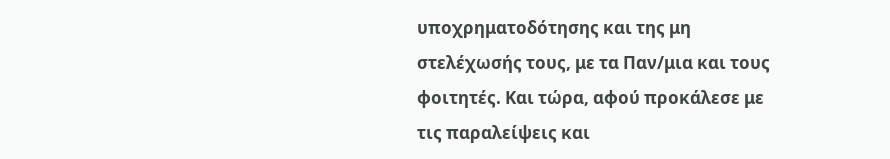υποχρηματοδότησης και της μη στελέχωσής τους, με τα Παν/μια και τους φοιτητές. Και τώρα, αφού προκάλεσε με τις παραλείψεις και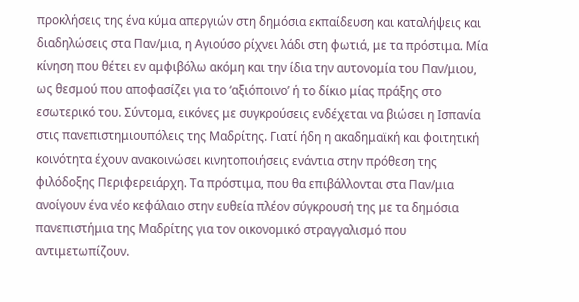προκλήσεις της ένα κύμα απεργιών στη δημόσια εκπαίδευση και καταλήψεις και διαδηλώσεις στα Παν/μια, η Αγιούσο ρίχνει λάδι στη φωτιά, με τα πρόστιμα. Μία κίνηση που θέτει εν αμφιβόλω ακόμη και την ίδια την αυτονομία του Παν/μιου, ως θεσμού που αποφασίζει για το ‘αξιόποινο’ ή το δίκιο μίας πράξης στο εσωτερικό του. Σύντομα, εικόνες με συγκρούσεις ενδέχεται να βιώσει η Ισπανία στις πανεπιστημιουπόλεις της Μαδρίτης. Γιατί ήδη η ακαδημαϊκή και φοιτητική κοινότητα έχουν ανακοινώσει κινητοποιήσεις ενάντια στην πρόθεση της φιλόδοξης Περιφερειάρχη. Τα πρόστιμα, που θα επιβάλλονται στα Παν/μια ανοίγουν ένα νέο κεφάλαιο στην ευθεία πλέον σύγκρουσή της με τα δημόσια πανεπιστήμια της Μαδρίτης για τον οικονομικό στραγγαλισμό που αντιμετωπίζουν.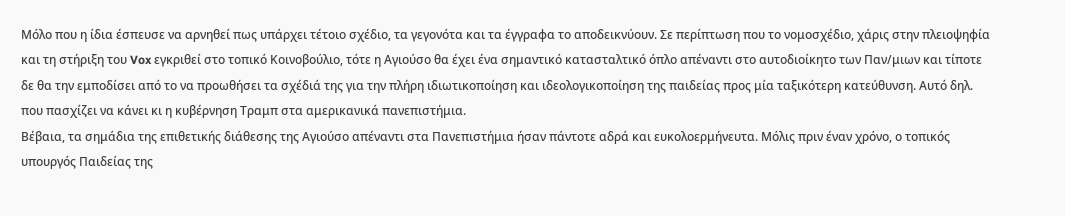Μόλο που η ίδια έσπευσε να αρνηθεί πως υπάρχει τέτοιο σχέδιο, τα γεγονότα και τα έγγραφα το αποδεικνύουν. Σε περίπτωση που το νομοσχέδιο, χάρις στην πλειοψηφία και τη στήριξη του Vox εγκριθεί στο τοπικό Κοινοβούλιο, τότε η Αγιούσο θα έχει ένα σημαντικό κατασταλτικό όπλο απέναντι στο αυτοδιοίκητο των Παν/μιων και τίποτε δε θα την εμποδίσει από το να προωθήσει τα σχέδιά της για την πλήρη ιδιωτικοποίηση και ιδεολογικοποίηση της παιδείας προς μία ταξικότερη κατεύθυνση. Αυτό δηλ. που πασχίζει να κάνει κι η κυβέρνηση Τραμπ στα αμερικανικά πανεπιστήμια.
Βέβαια, τα σημάδια της επιθετικής διάθεσης της Αγιούσο απέναντι στα Πανεπιστήμια ήσαν πάντοτε αδρά και ευκολοερμήνευτα. Μόλις πριν έναν χρόνο, ο τοπικός υπουργός Παιδείας της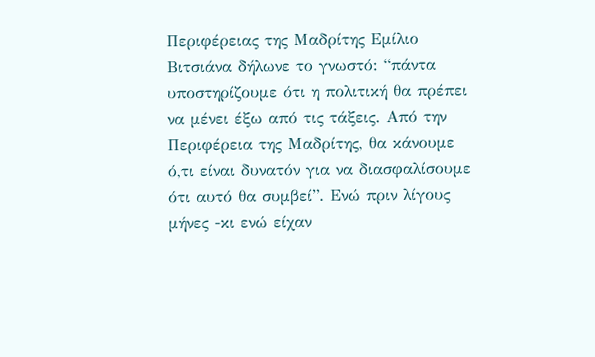Περιφέρειας της Μαδρίτης Εμίλιο Βιτσιάνα δήλωνε το γνωστό: “πάντα υποστηρίζουμε ότι η πολιτική θα πρέπει να μένει έξω από τις τάξεις. Από την Περιφέρεια της Μαδρίτης, θα κάνουμε ό,τι είναι δυνατόν για να διασφαλίσουμε ότι αυτό θα συμβεί”. Ενώ πριν λίγους μήνες -κι ενώ είχαν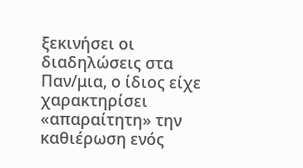ξεκινήσει οι διαδηλώσεις στα Παν/μια, ο ίδιος είχε χαρακτηρίσει «απαραίτητη» την καθιέρωση ενός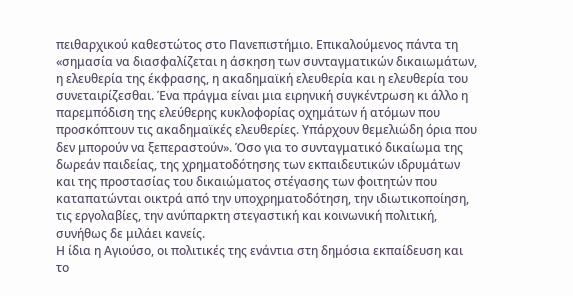πειθαρχικού καθεστώτος στο Πανεπιστήμιο. Επικαλούμενος πάντα τη «σημασία να διασφαλίζεται η άσκηση των συνταγματικών δικαιωμάτων, η ελευθερία της έκφρασης, η ακαδημαϊκή ελευθερία και η ελευθερία του συνεταιρίζεσθαι. Ένα πράγμα είναι μια ειρηνική συγκέντρωση κι άλλο η παρεμπόδιση της ελεύθερης κυκλοφορίας οχημάτων ή ατόμων που προσκόπτουν τις ακαδημαϊκές ελευθερίες. Υπάρχουν θεμελιώδη όρια που δεν μπορούν να ξεπεραστούν». Όσο για το συνταγματικό δικαίωμα της δωρεάν παιδείας, της χρηματοδότησης των εκπαιδευτικών ιδρυμάτων και της προστασίας του δικαιώματος στέγασης των φοιτητών που καταπατώνται οικτρά από την υποχρηματοδότηση, την ιδιωτικοποίηση, τις εργολαβίες, την ανύπαρκτη στεγαστική και κοινωνική πολιτική, συνήθως δε μιλάει κανείς.
Η ίδια η Αγιούσο, οι πολιτικές της ενάντια στη δημόσια εκπαίδευση και το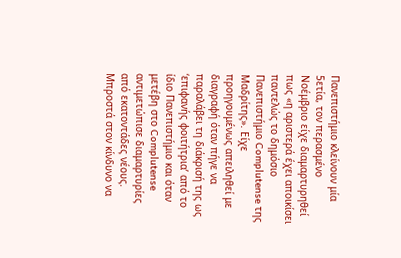Πανεπιστήμιο κλείνουν μία 5ετία, τον περασμένο Νοέμβριο είχε διαμαρτυρηθεί πως «η αριστερά έχει αποικίσει παντελώς το δημόσιο Πανεπιστήμιο Complutense της Μαδρίτης». Είχε προηγουμένως απειληθεί με διαγραφή όταν πήγε να παραλάβει τη διάκρισή της ως ‘επιφανής φοιτήτρια’ από το ίδιο Πανεπιστήμιο και όταν μετέβη στο Complutense αντιμετώπισε διαμαρτυρίες από εκατοντάδες νέους.
Μπροστά στον κίνδυνο να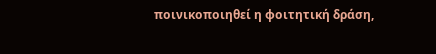ποινικοποιηθεί η φοιτητική δράση,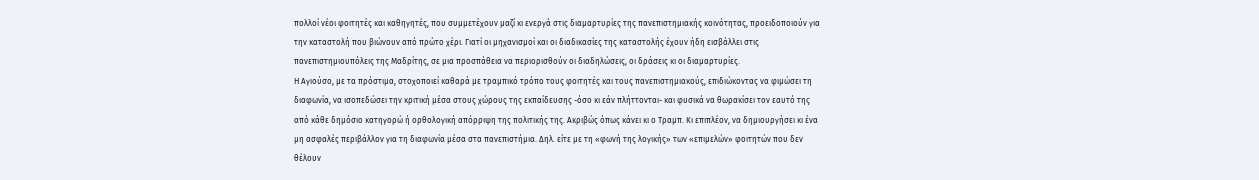πολλοί νέοι φοιτητές και καθηγητές, που συμμετέχουν μαζί κι ενεργά στις διαμαρτυρίες της πανεπιστημιακής κοινότητας, προειδοποιούν για την καταστολή που βιώνουν από πρώτο χέρι. Γιατί οι μηχανισμοί και οι διαδικασίες της καταστολής έχουν ήδη εισβάλλει στις πανεπιστημιουπόλεις της Μαδρίτης, σε μια προσπάθεια να περιορισθούν οι διαδηλώσεις, οι δράσεις κι οι διαμαρτυρίες.
Η Αγιούσο, με τα πρόστιμα, στοχοποιεί καθαρά με τραμπικό τρόπο τους φοιτητές και τους πανεπιστημιακούς, επιδιώκοντας να φιμώσει τη διαφωνία, να ισοπεδώσει την κριτική μέσα στους χώρους της εκπαίδευσης -όσο κι εάν πλήττονται- και φυσικά να θωρακίσει τον εαυτό της από κάθε δημόσιο κατηγορώ ή ορθολογική απόρριψη της πολιτικής της. Ακριβώς όπως κάνει κι ο Τραμπ. Κι επιπλέον, να δημιουργήσει κι ένα μη ασφαλές περιβάλλον για τη διαφωνία μέσα στα πανεπιστήμια. Δηλ. είτε με τη «φωνή της λογικής» των «επιμελών» φοιτητών που δεν θέλουν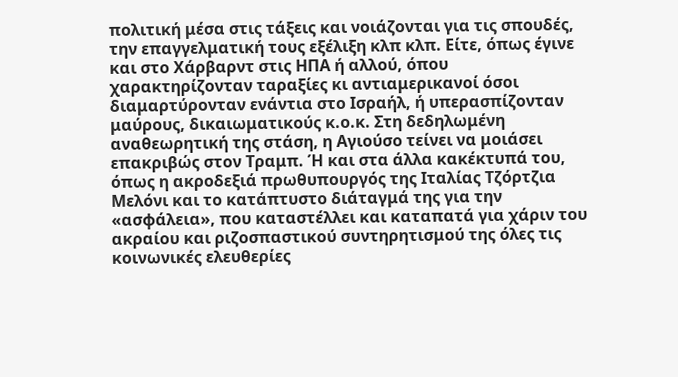πολιτική μέσα στις τάξεις και νοιάζονται για τις σπουδές, την επαγγελματική τους εξέλιξη κλπ κλπ. Είτε, όπως έγινε και στο Χάρβαρντ στις ΗΠΑ ή αλλού, όπου χαρακτηρίζονταν ταραξίες κι αντιαμερικανοί όσοι διαμαρτύρονταν ενάντια στο Ισραήλ, ή υπερασπίζονταν μαύρους, δικαιωματικούς κ.ο.κ. Στη δεδηλωμένη αναθεωρητική της στάση, η Αγιούσο τείνει να μοιάσει επακριβώς στον Τραμπ. Ή και στα άλλα κακέκτυπά του, όπως η ακροδεξιά πρωθυπουργός της Ιταλίας Τζόρτζια Μελόνι και το κατάπτυστο διάταγμά της για την «ασφάλεια», που καταστέλλει και καταπατά για χάριν του ακραίου και ριζοσπαστικού συντηρητισμού της όλες τις κοινωνικές ελευθερίες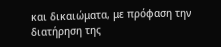και δικαιώματα, με πρόφαση την διατήρηση της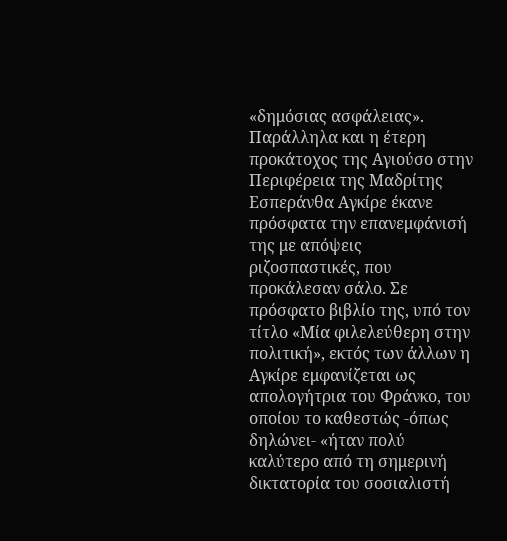«δημόσιας ασφάλειας».
Παράλληλα και η έτερη προκάτοχος της Αγιούσο στην Περιφέρεια της Μαδρίτης Εσπεράνθα Αγκίρε έκανε πρόσφατα την επανεμφάνισή της με απόψεις ριζοσπαστικές, που προκάλεσαν σάλο. Σε πρόσφατο βιβλίο της, υπό τον τίτλο «Μία φιλελεύθερη στην πολιτική», εκτός των άλλων η Αγκίρε εμφανίζεται ως απολογήτρια του Φράνκο, του οποίου το καθεστώς -όπως δηλώνει- «ήταν πολύ καλύτερο από τη σημερινή δικτατορία του σοσιαλιστή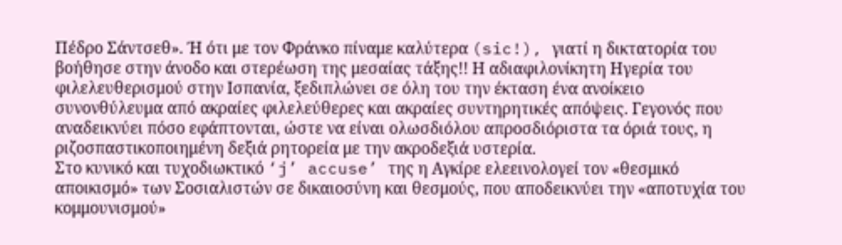Πέδρο Σάντσεθ». Ή ότι με τον Φράνκο πίναμε καλύτερα (sic!), γιατί η δικτατορία του βοήθησε στην άνοδο και στερέωση της μεσαίας τάξης!! Η αδιαφιλονίκητη Ηγερία του φιλελευθερισμού στην Ισπανία, ξεδιπλώνει σε όλη του την έκταση ένα ανοίκειο συνονθύλευμα από ακραίες φιλελεύθερες και ακραίες συντηρητικές απόψεις. Γεγονός που αναδεικνύει πόσο εφάπτονται, ώστε να είναι ολωσδιόλου απροσδιόριστα τα όριά τους, η ριζοσπαστικοποιημένη δεξιά ρητορεία με την ακροδεξιά υστερία.
Στο κυνικό και τυχοδιωκτικό ‘j’ accuse’ της η Αγκίρε ελεεινολογεί τον «θεσμικό αποικισμό» των Σοσιαλιστών σε δικαιοσύνη και θεσμούς, που αποδεικνύει την «αποτυχία του κομμουνισμού»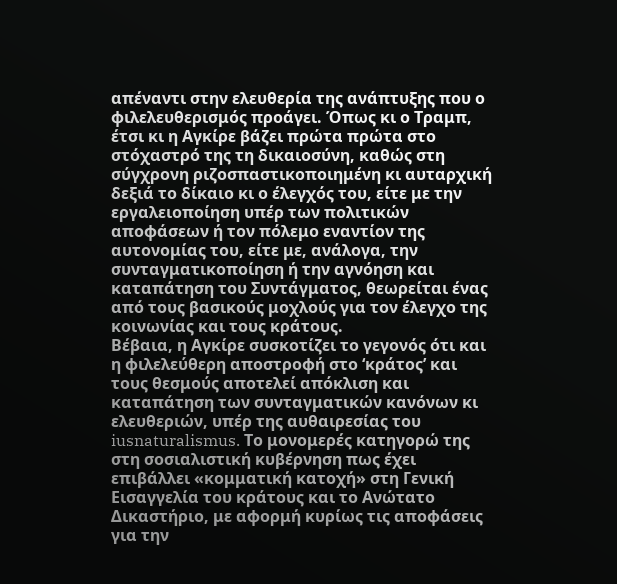απέναντι στην ελευθερία της ανάπτυξης που ο φιλελευθερισμός προάγει. Όπως κι ο Τραμπ, έτσι κι η Αγκίρε βάζει πρώτα πρώτα στο στόχαστρό της τη δικαιοσύνη, καθώς στη σύγχρονη ριζοσπαστικοποιημένη κι αυταρχική δεξιά το δίκαιο κι ο έλεγχός του, είτε με την εργαλειοποίηση υπέρ των πολιτικών αποφάσεων ή τον πόλεμο εναντίον της αυτονομίας του, είτε με, ανάλογα, την συνταγματικοποίηση ή την αγνόηση και καταπάτηση του Συντάγματος, θεωρείται ένας από τους βασικούς μοχλούς για τον έλεγχο της κοινωνίας και τους κράτους.
Βέβαια, η Αγκίρε συσκοτίζει το γεγονός ότι και η φιλελεύθερη αποστροφή στο ‘κράτος’ και τους θεσμούς αποτελεί απόκλιση και καταπάτηση των συνταγματικών κανόνων κι ελευθεριών, υπέρ της αυθαιρεσίας του iusnaturalismus. Το μονομερές κατηγορώ της στη σοσιαλιστική κυβέρνηση πως έχει επιβάλλει «κομματική κατοχή» στη Γενική Εισαγγελία του κράτους και το Ανώτατο Δικαστήριο, με αφορμή κυρίως τις αποφάσεις για την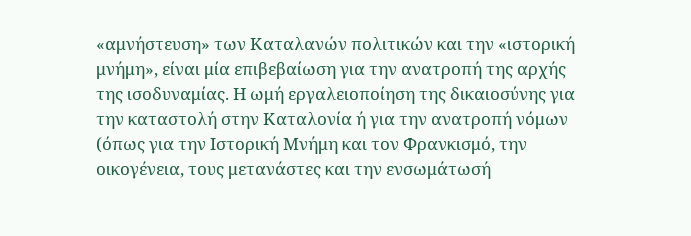«αμνήστευση» των Καταλανών πολιτικών και την «ιστορική μνήμη», είναι μία επιβεβαίωση για την ανατροπή της αρχής της ισοδυναμίας. Η ωμή εργαλειοποίηση της δικαιοσύνης για την καταστολή στην Καταλονία ή για την ανατροπή νόμων (όπως για την Ιστορική Μνήμη και τον Φρανκισμό, την οικογένεια, τους μετανάστες και την ενσωμάτωσή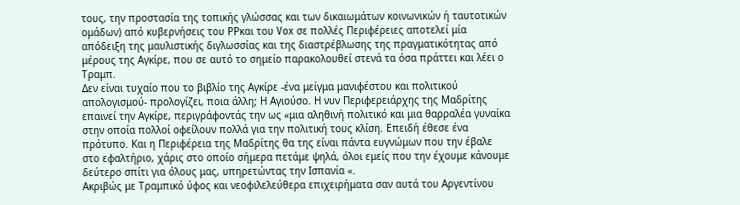τους, την προστασία της τοπικής γλώσσας και των δικαιωμάτων κοινωνικών ή ταυτοτικών ομάδων) από κυβερνήσεις του ΡΡκαι του Vox σε πολλές Περιφέρειες αποτελεί μία απόδειξη της μαυλιστικής διγλωσσίας και της διαστρέβλωσης της πραγματικότητας από μέρους της Αγκίρε, που σε αυτό το σημείο παρακολουθεί στενά τα όσα πράττει και λέει ο Τραμπ.
Δεν είναι τυχαίο που το βιβλίο της Αγκίρε -ένα μείγμα μανιφέστου και πολιτικού απολογισμού- προλογίζει, ποια άλλη; Η Αγιούσο. Η νυν Περιφερειάρχης της Μαδρίτης επαινεί την Αγκίρε, περιγράφοντάς την ως «μια αληθινή πολιτικό και μια θαρραλέα γυναίκα στην οποία πολλοί οφείλουν πολλά για την πολιτική τους κλίση. Επειδή έθεσε ένα πρότυπο. Και η Περιφέρεια της Μαδρίτης θα της είναι πάντα ευγνώμων που την έβαλε στο εφαλτήριο, χάρις στο οποίο σήμερα πετάμε ψηλά, όλοι εμείς που την έχουμε κάνουμε δεύτερο σπίτι για όλους μας, υπηρετώντας την Ισπανία «.
Ακριβώς με Τραμπικό ύφος και νεοφιλελεύθερα επιχειρήματα σαν αυτά του Αργεντίνου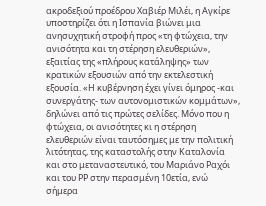ακροδεξιού προέδρου Χαβιέρ Μιλέι, η Αγκίρε υποστηρίζει ότι η Ισπανία βιώνει μια ανησυχητική στροφή προς «τη φτώχεια, την ανισότητα και τη στέρηση ελευθεριών», εξαιτίας της «πλήρους κατάληψης» των κρατικών εξουσιών από την εκτελεστική εξουσία. «Η κυβέρνηση έχει γίνει όμηρος -και συνεργάτης- των αυτονομιστικών κομμάτων», δηλώνει από τις πρώτες σελίδες. Μόνο που η φτώχεια, οι ανισότητες κι η στέρηση ελευθεριών είναι ταυτόσημες με την πολιτική λιτότητας, της καταστολής στην Καταλονία και στο μεταναστευτικό, του Μαριάνο Ραχόι και του ΡΡ στην περασμένη 10ετία, ενώ σήμερα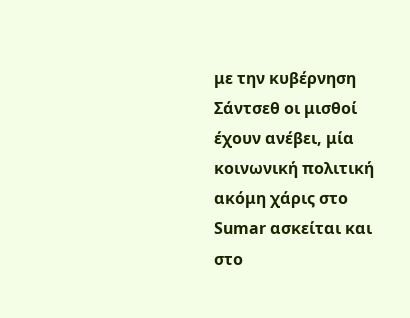με την κυβέρνηση Σάντσεθ οι μισθοί έχουν ανέβει, μία κοινωνική πολιτική ακόμη χάρις στο Sumar ασκείται και στο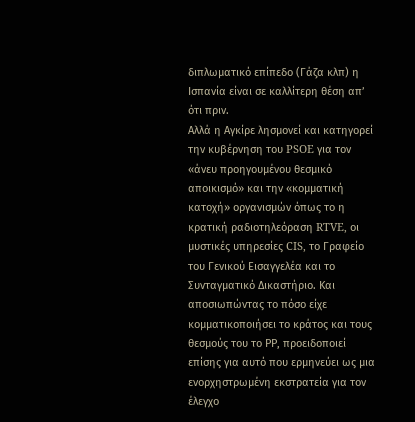διπλωματικό επίπεδο (Γάζα κλπ) η Ισπανία είναι σε καλλίτερη θέση απ’ ότι πριν.
Αλλά η Αγκίρε λησμονεί και κατηγορεί την κυβέρνηση του PSOE για τον «άνευ προηγουμένου θεσμικό αποικισμό» και την «κομματική κατοχή» οργανισμών όπως το η κρατική ραδιοτηλεόραση RTVE, οι μυστικές υπηρεσίες CIS, το Γραφείο του Γενικού Εισαγγελέα και το Συνταγματικό Δικαστήριο. Και αποσιωπώντας το πόσο είχε κομματικοποιήσει το κράτος και τους θεσμούς του το ΡΡ, προειδοποιεί επίσης για αυτό που ερμηνεύει ως μια ενορχηστρωμένη εκστρατεία για τον έλεγχο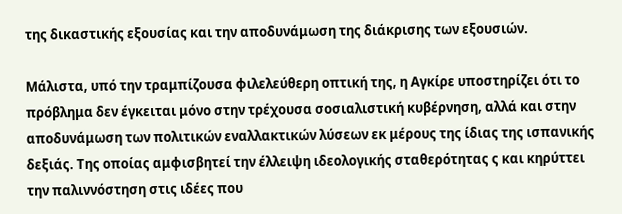της δικαστικής εξουσίας και την αποδυνάμωση της διάκρισης των εξουσιών.

Μάλιστα, υπό την τραμπίζουσα φιλελεύθερη οπτική της, η Αγκίρε υποστηρίζει ότι το πρόβλημα δεν έγκειται μόνο στην τρέχουσα σοσιαλιστική κυβέρνηση, αλλά και στην αποδυνάμωση των πολιτικών εναλλακτικών λύσεων εκ μέρους της ίδιας της ισπανικής δεξιάς. Της οποίας αμφισβητεί την έλλειψη ιδεολογικής σταθερότητας ς και κηρύττει την παλιννόστηση στις ιδέες που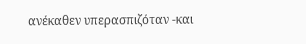ανέκαθεν υπερασπιζόταν -και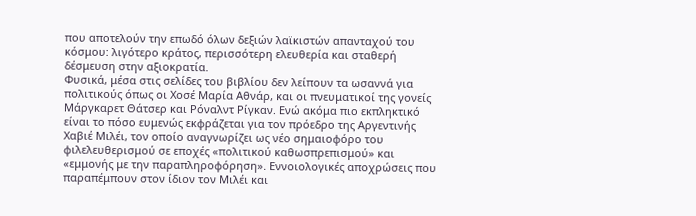που αποτελούν την επωδό όλων δεξιών λαϊκιστών απανταχού του κόσμου: λιγότερο κράτος, περισσότερη ελευθερία και σταθερή δέσμευση στην αξιοκρατία.
Φυσικά, μέσα στις σελίδες του βιβλίου δεν λείπουν τα ωσαννά για πολιτικούς όπως οι Χοσέ Μαρία Αθνάρ, και οι πνευματικοί της γονείς Μάργκαρετ Θάτσερ και Ρόναλντ Ρίγκαν. Ενώ ακόμα πιο εκπληκτικό είναι το πόσο ευμενώς εκφράζεται για τον πρόεδρο της Αργεντινής Χαβιέ Μιλέι, τον οποίο αναγνωρίζει ως νέο σημαιοφόρο του φιλελευθερισμού σε εποχές «πολιτικού καθωσπρεπισμού» και «εμμονής με την παραπληροφόρηση». Εννοιολογικές αποχρώσεις που παραπέμπουν στον ίδιον τον Μιλέι και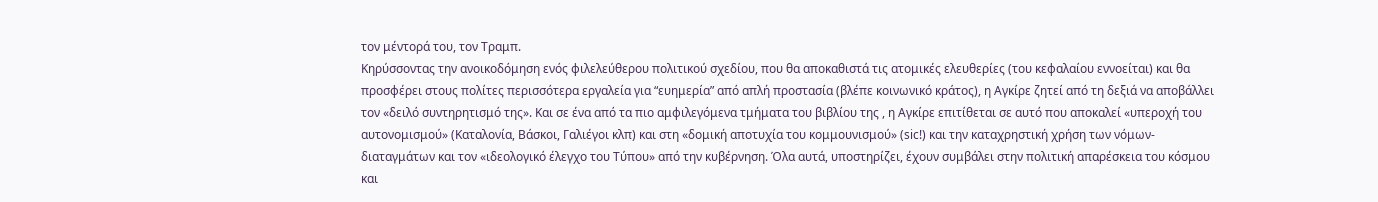τον μέντορά του, τον Τραμπ.
Κηρύσσοντας την ανοικοδόμηση ενός φιλελεύθερου πολιτικού σχεδίου, που θα αποκαθιστά τις ατομικές ελευθερίες (του κεφαλαίου εννοείται) και θα προσφέρει στους πολίτες περισσότερα εργαλεία για “ευημερία” από απλή προστασία (βλέπε κοινωνικό κράτος), η Αγκίρε ζητεί από τη δεξιά να αποβάλλει τον «δειλό συντηρητισμό της». Και σε ένα από τα πιο αμφιλεγόμενα τμήματα του βιβλίου της , η Αγκίρε επιτίθεται σε αυτό που αποκαλεί «υπεροχή του αυτονομισμού» (Καταλονία, Βάσκοι, Γαλιέγοι κλπ) και στη «δομική αποτυχία του κομμουνισμού» (sic!) και την καταχρηστική χρήση των νόμων-διαταγμάτων και τον «ιδεολογικό έλεγχο του Τύπου» από την κυβέρνηση. Όλα αυτά, υποστηρίζει, έχουν συμβάλει στην πολιτική απαρέσκεια του κόσμου και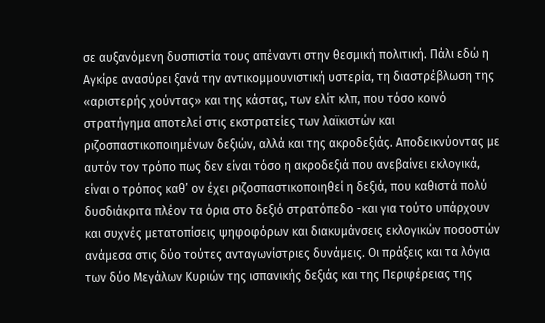σε αυξανόμενη δυσπιστία τους απέναντι στην θεσμική πολιτική. Πάλι εδώ η Αγκίρε ανασύρει ξανά την αντικομμουνιστική υστερία, τη διαστρέβλωση της «αριστερής χούντας» και της κάστας, των ελίτ κλπ, που τόσο κοινό στρατήγημα αποτελεί στις εκστρατείες των λαϊκιστών και ριζοσπαστικοποιημένων δεξιών, αλλά και της ακροδεξιάς. Αποδεικνύοντας με αυτόν τον τρόπο πως δεν είναι τόσο η ακροδεξιά που ανεβαίνει εκλογικά, είναι ο τρόπος καθ’ ον έχει ριζοσπαστικοποιηθεί η δεξιά, που καθιστά πολύ δυσδιάκριτα πλέον τα όρια στο δεξιό στρατόπεδο -και για τούτο υπάρχουν και συχνές μετατοπίσεις ψηφοφόρων και διακυμάνσεις εκλογικών ποσοστών ανάμεσα στις δύο τούτες ανταγωνίστριες δυνάμεις. Οι πράξεις και τα λόγια των δύο Μεγάλων Κυριών της ισπανικής δεξιάς και της Περιφέρειας της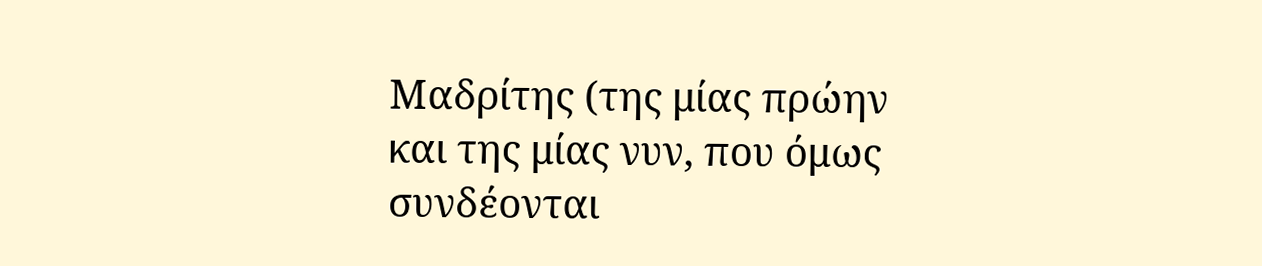Μαδρίτης (της μίας πρώην και της μίας νυν, που όμως συνδέονται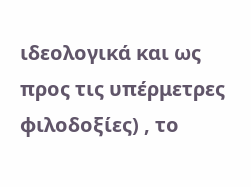ιδεολογικά και ως προς τις υπέρμετρες φιλοδοξίες) , το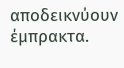αποδεικνύουν έμπρακτα.